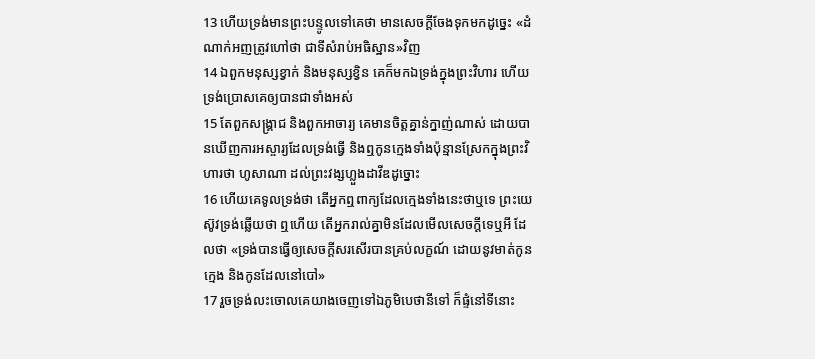13 ហើយទ្រង់មានព្រះបន្ទូលទៅគេថា មានសេចក្ដីចែងទុកមកដូច្នេះ «ដំណាក់អញត្រូវហៅថា ជាទីសំរាប់អធិស្ឋាន»វិញ
14 ឯពួកមនុស្សខ្វាក់ និងមនុស្សខ្វិន គេក៏មកឯទ្រង់ក្នុងព្រះវិហារ ហើយទ្រង់ប្រោសគេឲ្យបានជាទាំងអស់
15 តែពួកសង្គ្រាជ និងពួកអាចារ្យ គេមានចិត្តគ្នាន់ក្នាញ់ណាស់ ដោយបានឃើញការអស្ចារ្យដែលទ្រង់ធ្វើ និងឮកូនក្មេងទាំងប៉ុន្មានស្រែកក្នុងព្រះវិហារថា ហូសាណា ដល់ព្រះវង្សហ្លួងដាវីឌដូច្នោះ
16 ហើយគេទូលទ្រង់ថា តើអ្នកឮពាក្យដែលក្មេងទាំងនេះថាឬទេ ព្រះយេស៊ូវទ្រង់ឆ្លើយថា ឮហើយ តើអ្នករាល់គ្នាមិនដែលមើលសេចក្ដីទេឬអី ដែលថា «ទ្រង់បានធ្វើឲ្យសេចក្ដីសរសើរបានគ្រប់លក្ខណ៍ ដោយនូវមាត់កូនក្មេង និងកូនដែលនៅបៅ»
17 រួចទ្រង់លះចោលគេយាងចេញទៅឯភូមិបេថានីទៅ ក៏ផ្ទំនៅទីនោះ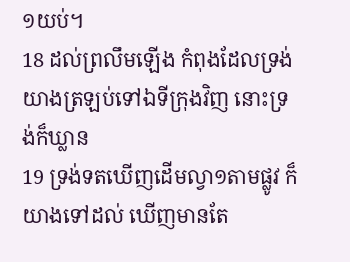១យប់។
18 ដល់ព្រលឹមឡើង កំពុងដែលទ្រង់យាងត្រឡប់ទៅឯទីក្រុងវិញ នោះទ្រង់ក៏ឃ្លាន
19 ទ្រង់ទតឃើញដើមល្វា១តាមផ្លូវ ក៏យាងទៅដល់ ឃើញមានតែ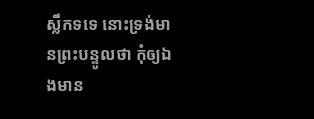ស្លឹកទទេ នោះទ្រង់មានព្រះបន្ទូលថា កុំឲ្យឯងមាន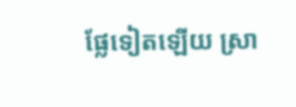ផ្លែទៀតឡើយ ស្រា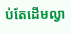ប់តែដើមល្វា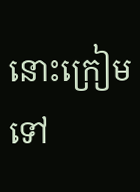នោះក្រៀមទៅ